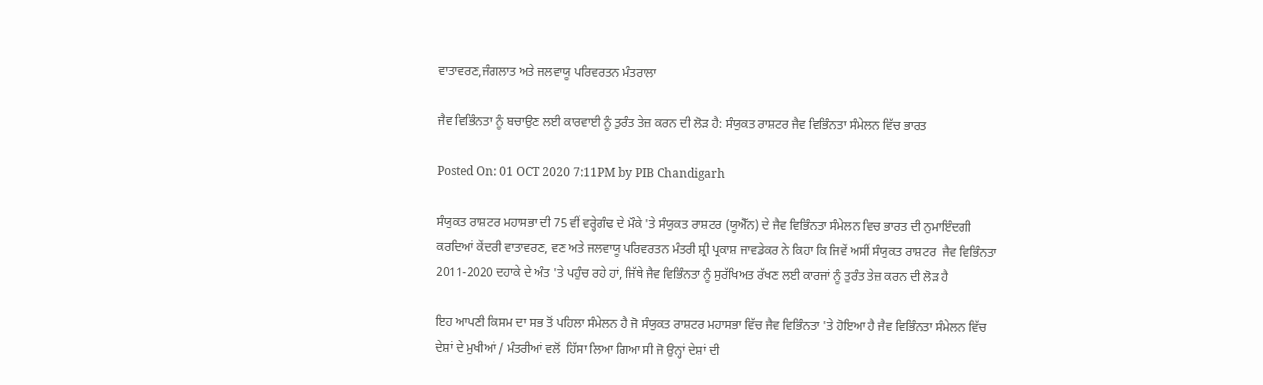ਵਾਤਾਵਰਣ,ਜੰਗਲਾਤ ਅਤੇ ਜਲਵਾਯੂ ਪਰਿਵਰਤਨ ਮੰਤਰਾਲਾ

ਜੈਵ ਵਿਭਿੰਨਤਾ ਨੂੰ ਬਚਾਉਣ ਲਈ ਕਾਰਵਾਈ ਨੂੰ ਤੁਰੰਤ ਤੇਜ਼ ਕਰਨ ਦੀ ਲੋੜ ਹੈ: ਸੰਯੁਕਤ ਰਾਸ਼ਟਰ ਜੈਵ ਵਿਭਿੰਨਤਾ ਸੰਮੇਲਨ ਵਿੱਚ ਭਾਰਤ

Posted On: 01 OCT 2020 7:11PM by PIB Chandigarh

ਸੰਯੁਕਤ ਰਾਸ਼ਟਰ ਮਹਾਸਭਾ ਦੀ 75 ਵੀਂ ਵਰ੍ਹੇਗੰਢ ਦੇ ਮੌਕੇ 'ਤੇ ਸੰਯੁਕਤ ਰਾਸ਼ਟਰ (ਯੂਐੱਨ) ਦੇ ਜੈਵ ਵਿਭਿੰਨਤਾ ਸੰਮੇਲਨ ਵਿਚ ਭਾਰਤ ਦੀ ਨੁਮਾਇੰਦਗੀ ਕਰਦਿਆਂ ਕੇਂਦਰੀ ਵਾਤਾਵਰਣ, ਵਣ ਅਤੇ ਜਲਵਾਯੂ ਪਰਿਵਰਤਨ ਮੰਤਰੀ ਸ਼੍ਰੀ ਪ੍ਰਕਾਸ਼ ਜਾਵਡੇਕਰ ਨੇ ਕਿਹਾ ਕਿ ਜਿਵੇਂ ਅਸੀਂ ਸੰਯੁਕਤ ਰਾਸ਼ਟਰ  ਜੈਵ ਵਿਭਿੰਨਤਾ 2011-2020 ਦਹਾਕੇ ਦੇ ਅੰਤ 'ਤੇ ਪਹੁੰਚ ਰਹੇ ਹਾਂ, ਜਿੱਥੇ ਜੈਵ ਵਿਭਿੰਨਤਾ ਨੂੰ ਸੁਰੱਖਿਅਤ ਰੱਖਣ ਲਈ ਕਾਰਜਾਂ ਨੂੰ ਤੁਰੰਤ ਤੇਜ਼ ਕਰਨ ਦੀ ਲੋੜ ਹੈ

ਇਹ ਆਪਣੀ ਕਿਸਮ ਦਾ ਸਭ ਤੋਂ ਪਹਿਲਾ ਸੰਮੇਲਨ ਹੈ ਜੋ ਸੰਯੁਕਤ ਰਾਸ਼ਟਰ ਮਹਾਸਭਾ ਵਿੱਚ ਜੈਵ ਵਿਭਿੰਨਤਾ 'ਤੇ ਹੋਇਆ ਹੈ ਜੈਵ ਵਿਭਿੰਨਤਾ ਸੰਮੇਲਨ ਵਿੱਚ ਦੇਸ਼ਾਂ ਦੇ ਮੁਖੀਆਂ / ਮੰਤਰੀਆਂ ਵਲੋਂ  ਹਿੱਸਾ ਲਿਆ ਗਿਆ ਸੀ ਜੋ ਉਨ੍ਹਾਂ ਦੇਸ਼ਾਂ ਦੀ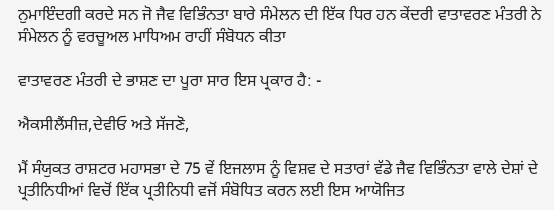ਨੁਮਾਇੰਦਗੀ ਕਰਦੇ ਸਨ ਜੋ ਜੈਵ ਵਿਭਿੰਨਤਾ ਬਾਰੇ ਸੰਮੇਲਨ ਦੀ ਇੱਕ ਧਿਰ ਹਨ ਕੇਂਦਰੀ ਵਾਤਾਵਰਣ ਮੰਤਰੀ ਨੇ ਸੰਮੇਲਨ ਨੂੰ ਵਰਚੂਅਲ ਮਾਧਿਅਮ ਰਾਹੀਂ ਸੰਬੋਧਨ ਕੀਤਾ

ਵਾਤਾਵਰਣ ਮੰਤਰੀ ਦੇ ਭਾਸ਼ਣ ਦਾ ਪੂਰਾ ਸਾਰ ਇਸ ਪ੍ਰਕਾਰ ਹੈ: -

ਐਕਸੀਲੈਂਸੀਜ਼,ਦੇਵੀਓ ਅਤੇ ਸੱਜਣੋ,

ਮੈਂ ਸੰਯੁਕਤ ਰਾਸ਼ਟਰ ਮਹਾਸਭਾ ਦੇ 75 ਵੇਂ ਇਜਲਾਸ ਨੂੰ ਵਿਸ਼ਵ ਦੇ ਸਤਾਰਾਂ ਵੱਡੇ ਜੈਵ ਵਿਭਿੰਨਤਾ ਵਾਲੇ ਦੇਸ਼ਾਂ ਦੇ ਪ੍ਰਤੀਨਿਧੀਆਂ ਵਿਚੋਂ ਇੱਕ ਪ੍ਰਤੀਨਿਧੀ ਵਜੋਂ ਸੰਬੋਧਿਤ ਕਰਨ ਲਈ ਇਸ ਆਯੋਜਿਤ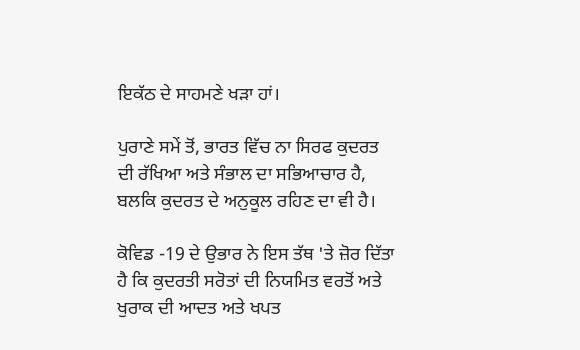ਇਕੱਠ ਦੇ ਸਾਹਮਣੇ ਖੜਾ ਹਾਂ।

ਪੁਰਾਣੇ ਸਮੇਂ ਤੋਂ, ਭਾਰਤ ਵਿੱਚ ਨਾ ਸਿਰਫ ਕੁਦਰਤ ਦੀ ਰੱਖਿਆ ਅਤੇ ਸੰਭਾਲ ਦਾ ਸਭਿਆਚਾਰ ਹੈ, ਬਲਕਿ ਕੁਦਰਤ ਦੇ ਅਨੁਕੂਲ ਰਹਿਣ ਦਾ ਵੀ ਹੈ।

ਕੋਵਿਡ -19 ਦੇ ਉਭਾਰ ਨੇ ਇਸ ਤੱਥ 'ਤੇ ਜ਼ੋਰ ਦਿੱਤਾ ਹੈ ਕਿ ਕੁਦਰਤੀ ਸਰੋਤਾਂ ਦੀ ਨਿਯਮਿਤ ਵਰਤੋਂ ਅਤੇ ਖੁਰਾਕ ਦੀ ਆਦਤ ਅਤੇ ਖਪਤ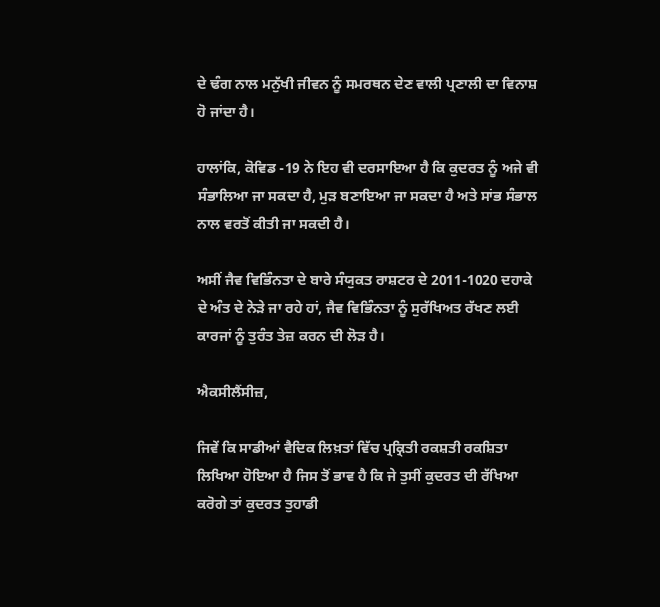ਦੇ ਢੰਗ ਨਾਲ ਮਨੁੱਖੀ ਜੀਵਨ ਨੂੰ ਸਮਰਥਨ ਦੇਣ ਵਾਲੀ ਪ੍ਰਣਾਲੀ ਦਾ ਵਿਨਾਸ਼ ਹੋ ਜਾਂਦਾ ਹੈ।

ਹਾਲਾਂਕਿ, ਕੋਵਿਡ -19 ਨੇ ਇਹ ਵੀ ਦਰਸਾਇਆ ਹੈ ਕਿ ਕੁਦਰਤ ਨੂੰ ਅਜੇ ਵੀ ਸੰਭਾਲਿਆ ਜਾ ਸਕਦਾ ਹੈ, ਮੁੜ ਬਣਾਇਆ ਜਾ ਸਕਦਾ ਹੈ ਅਤੇ ਸਾਂਭ ਸੰਭਾਲ ਨਾਲ ਵਰਤੋਂ ਕੀਤੀ ਜਾ ਸਕਦੀ ਹੈ।

ਅਸੀਂ ਜੈਵ ਵਿਭਿੰਨਤਾ ਦੇ ਬਾਰੇ ਸੰਯੁਕਤ ਰਾਸ਼ਟਰ ਦੇ 2011-1020 ਦਹਾਕੇ ਦੇ ਅੰਤ ਦੇ ਨੇੜੇ ਜਾ ਰਹੇ ਹਾਂ, ਜੈਵ ਵਿਭਿੰਨਤਾ ਨੂੰ ਸੁਰੱਖਿਅਤ ਰੱਖਣ ਲਈ ਕਾਰਜਾਂ ਨੂੰ ਤੁਰੰਤ ਤੇਜ਼ ਕਰਨ ਦੀ ਲੋੜ ਹੈ।

ਐਕਸੀਲੈਂਸੀਜ਼,

ਜਿਵੇਂ ਕਿ ਸਾਡੀਆਂ ਵੈਦਿਕ ਲਿਖ਼ਤਾਂ ਵਿੱਚ ਪ੍ਰਕ੍ਰਿਤੀ ਰਕਸ਼ਤੀ ਰਕਸ਼ਿਤਾ ਲਿਖਿਆ ਹੋਇਆ ਹੈ ਜਿਸ ਤੋਂ ਭਾਵ ਹੈ ਕਿ ਜੇ ਤੁਸੀਂ ਕੁਦਰਤ ਦੀ ਰੱਖਿਆ ਕਰੋਗੇ ਤਾਂ ਕੁਦਰਤ ਤੁਹਾਡੀ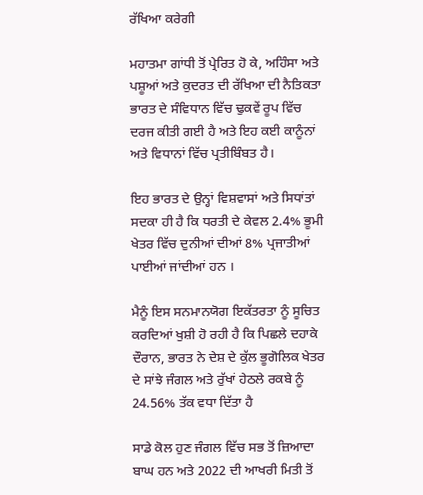ਰੱਖਿਆ ਕਰੇਗੀ

ਮਹਾਤਮਾ ਗਾਂਧੀ ਤੋਂ ਪ੍ਰੇਰਿਤ ਹੋ ਕੇ, ਅਹਿੰਸਾ ਅਤੇ ਪਸ਼ੂਆਂ ਅਤੇ ਕੁਦਰਤ ਦੀ ਰੱਖਿਆ ਦੀ ਨੈਤਿਕਤਾ ਭਾਰਤ ਦੇ ਸੰਵਿਧਾਨ ਵਿੱਚ ਢੁਕਵੇਂ ਰੂਪ ਵਿੱਚ ਦਰਜ ਕੀਤੀ ਗਈ ਹੈ ਅਤੇ ਇਹ ਕਈ ਕਾਨੂੰਨਾਂ ਅਤੇ ਵਿਧਾਨਾਂ ਵਿੱਚ ਪ੍ਰਤੀਬਿੰਬਤ ਹੈ।

ਇਹ ਭਾਰਤ ਦੇ ਉਨ੍ਹਾਂ ਵਿਸ਼ਵਾਸਾਂ ਅਤੇ ਸਿਧਾਂਤਾਂ ਸਦਕਾ ਹੀ ਹੈ ਕਿ ਧਰਤੀ ਦੇ ਕੇਵਲ 2.4% ਭੂਮੀ ਖੇਤਰ ਵਿੱਚ ਦੁਨੀਆਂ ਦੀਆਂ 8% ਪ੍ਰਜਾਤੀਆਂ ਪਾਈਆਂ ਜਾਂਦੀਆਂ ਹਨ ।

ਮੈਨੂੰ ਇਸ ਸਨਮਾਨਯੋਗ ਇਕੱਤਰਤਾ ਨੂੰ ਸੂਚਿਤ ਕਰਦਿਆਂ ਖੁਸ਼ੀ ਹੋ ਰਹੀ ਹੈ ਕਿ ਪਿਛਲੇ ਦਹਾਕੇ ਦੌਰਾਨ, ਭਾਰਤ ਨੇ ਦੇਸ਼ ਦੇ ਕੁੱਲ ਭੂਗੋਲਿਕ ਖੇਤਰ ਦੇ ਸਾਂਝੇ ਜੰਗਲ ਅਤੇ ਰੁੱਖਾਂ ਹੇਠਲੇ ਰਕਬੇ ਨੂੰ 24.56% ਤੱਕ ਵਧਾ ਦਿੱਤਾ ਹੈ

ਸਾਡੇ ਕੋਲ ਹੁਣ ਜੰਗਲ ਵਿੱਚ ਸਭ ਤੋਂ ਜ਼ਿਆਦਾ ਬਾਘ ਹਨ ਅਤੇ 2022 ਦੀ ਆਖਰੀ ਮਿਤੀ ਤੋਂ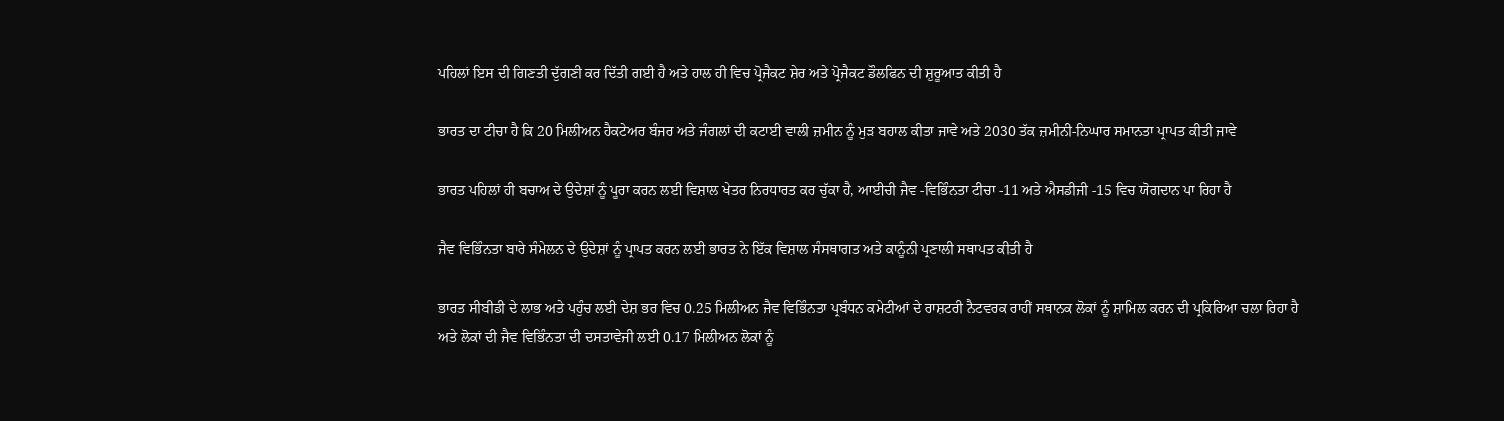ਪਹਿਲਾਂ ਇਸ ਦੀ ਗਿਣਤੀ ਦੁੱਗਣੀ ਕਰ ਦਿੱਤੀ ਗਈ ਹੈ ਅਤੇ ਹਾਲ ਹੀ ਵਿਚ ਪ੍ਰੋਜੈਕਟ ਸ਼ੇਰ ਅਤੇ ਪ੍ਰੋਜੈਕਟ ਡੌਲਫਿਨ ਦੀ ਸ਼ੁਰੂਆਤ ਕੀਤੀ ਹੈ

ਭਾਰਤ ਦਾ ਟੀਚਾ ਹੈ ਕਿ 20 ਮਿਲੀਅਨ ਹੈਕਟੇਅਰ ਬੰਜਰ ਅਤੇ ਜੰਗਲਾਂ ਦੀ ਕਟਾਈ ਵਾਲੀ ਜ਼ਮੀਨ ਨੂੰ ਮੁੜ ਬਹਾਲ ਕੀਤਾ ਜਾਵੇ ਅਤੇ 2030 ਤੱਕ ਜ਼ਮੀਨੀ-ਨਿਘਾਰ ਸਮਾਨਤਾ ਪ੍ਰਾਪਤ ਕੀਤੀ ਜਾਵੇ

ਭਾਰਤ ਪਹਿਲਾਂ ਹੀ ਬਚਾਅ ਦੇ ਉਦੇਸ਼ਾਂ ਨੂੰ ਪੂਰਾ ਕਰਨ ਲਈ ਵਿਸ਼ਾਲ ਖੇਤਰ ਨਿਰਧਾਰਤ ਕਰ ਚੁੱਕਾ ਹੈ, ਆਈਚੀ ਜੈਵ -ਵਿਭਿੰਨਤਾ ਟੀਚਾ -11 ਅਤੇ ਐਸਡੀਜੀ -15 ਵਿਚ ਯੋਗਦਾਨ ਪਾ ਰਿਹਾ ਹੈ

ਜੈਵ ਵਿਭਿੰਨਤਾ ਬਾਰੇ ਸੰਮੇਲਨ ਦੇ ਉਦੇਸ਼ਾਂ ਨੂੰ ਪ੍ਰਾਪਤ ਕਰਨ ਲਈ ਭਾਰਤ ਨੇ ਇੱਕ ਵਿਸ਼ਾਲ ਸੰਸਥਾਗਤ ਅਤੇ ਕਾਨੂੰਨੀ ਪ੍ਰਣਾਲੀ ਸਥਾਪਤ ਕੀਤੀ ਹੈ

ਭਾਰਤ ਸੀਬੀਡੀ ਦੇ ਲਾਭ ਅਤੇ ਪਹੁੰਚ ਲਈ ਦੇਸ਼ ਭਰ ਵਿਚ 0.25 ਮਿਲੀਅਨ ਜੈਵ ਵਿਭਿੰਨਤਾ ਪ੍ਰਬੰਧਨ ਕਮੇਟੀਆਂ ਦੇ ਰਾਸ਼ਟਰੀ ਨੈਟਵਰਕ ਰਾਹੀਂ ਸਥਾਨਕ ਲੋਕਾਂ ਨੂੰ ਸ਼ਾਮਿਲ ਕਰਨ ਦੀ ਪ੍ਰਕਿਰਿਆ ਚਲਾ ਰਿਹਾ ਹੈ ਅਤੇ ਲੋਕਾਂ ਦੀ ਜੈਵ ਵਿਭਿੰਨਤਾ ਦੀ ਦਸਤਾਵੇਜੀ ਲਈ 0.17 ਮਿਲੀਅਨ ਲੋਕਾਂ ਨੂੰ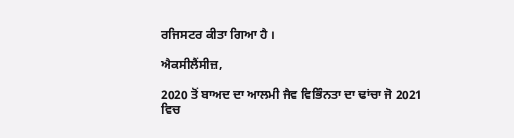ਰਜਿਸਟਰ ਕੀਤਾ ਗਿਆ ਹੈ ।

ਐਕਸੀਲੈਂਸੀਜ਼,

2020 ਤੋਂ ਬਾਅਦ ਦਾ ਆਲਮੀ ਜੈਵ ਵਿਭਿੰਨਤਾ ਦਾ ਢਾਂਚਾ ਜੋ 2021 ਵਿਚ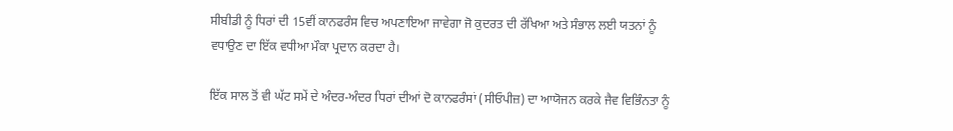ਸੀਬੀਡੀ ਨੂੰ ਧਿਰਾਂ ਦੀ 15ਵੀਂ ਕਾਨਫਰੰਸ ਵਿਚ ਅਪਣਾਇਆ ਜਾਵੇਗਾ ਜੋ ਕੁਦਰਤ ਦੀ ਰੱਖਿਆ ਅਤੇ ਸੰਭਾਲ ਲਈ ਯਤਨਾਂ ਨੂੰ ਵਧਾਉਣ ਦਾ ਇੱਕ ਵਧੀਆ ਮੌਕਾ ਪ੍ਰਦਾਨ ਕਰਦਾ ਹੈ।

ਇੱਕ ਸਾਲ ਤੋਂ ਵੀ ਘੱਟ ਸਮੇਂ ਦੇ ਅੰਦਰ-ਅੰਦਰ ਧਿਰਾਂ ਦੀਆਂ ਦੋ ਕਾਨਫਰੰਸਾਂ (ਸੀਓਪੀਜ਼) ਦਾ ਆਯੋਜਨ ਕਰਕੇ ਜੈਵ ਵਿਭਿੰਨਤਾ ਨੂੰ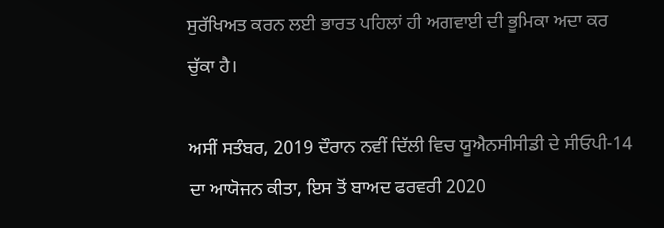ਸੁਰੱਖਿਅਤ ਕਰਨ ਲਈ ਭਾਰਤ ਪਹਿਲਾਂ ਹੀ ਅਗਵਾਈ ਦੀ ਭੂਮਿਕਾ ਅਦਾ ਕਰ ਚੁੱਕਾ ਹੈ।

ਅਸੀਂ ਸਤੰਬਰ, 2019 ਦੌਰਾਨ ਨਵੀਂ ਦਿੱਲੀ ਵਿਚ ਯੂਐਨਸੀਸੀਡੀ ਦੇ ਸੀਓਪੀ-14 ਦਾ ਆਯੋਜਨ ਕੀਤਾ, ਇਸ ਤੋਂ ਬਾਅਦ ਫਰਵਰੀ 2020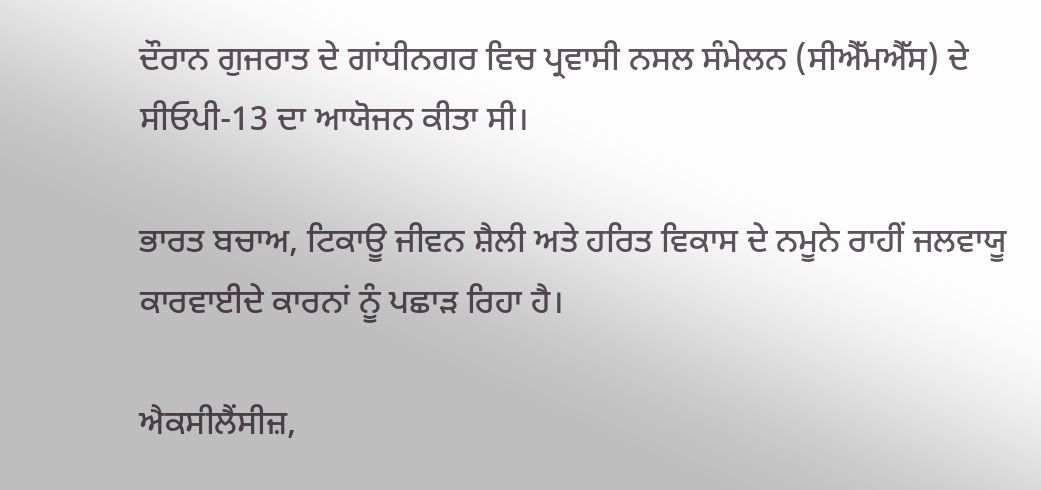ਦੌਰਾਨ ਗੁਜਰਾਤ ਦੇ ਗਾਂਧੀਨਗਰ ਵਿਚ ਪ੍ਰਵਾਸੀ ਨਸਲ ਸੰਮੇਲਨ (ਸੀਐੱਮਐੱਸ) ਦੇ ਸੀਓਪੀ-13 ਦਾ ਆਯੋਜਨ ਕੀਤਾ ਸੀ।

ਭਾਰਤ ਬਚਾਅ, ਟਿਕਾਊ ਜੀਵਨ ਸ਼ੈਲੀ ਅਤੇ ਹਰਿਤ ਵਿਕਾਸ ਦੇ ਨਮੂਨੇ ਰਾਹੀਂ ਜਲਵਾਯੂ ਕਾਰਵਾਈਦੇ ਕਾਰਨਾਂ ਨੂੰ ਪਛਾੜ ਰਿਹਾ ਹੈ।

ਐਕਸੀਲੈਂਸੀਜ਼,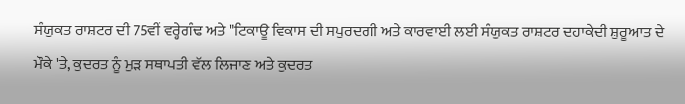ਸੰਯੁਕਤ ਰਾਸ਼ਟਰ ਦੀ 75ਵੀਂ ਵਰ੍ਹੇਗੰਢ ਅਤੇ "ਟਿਕਾਊ ਵਿਕਾਸ ਦੀ ਸਪੁਰਦਗੀ ਅਤੇ ਕਾਰਵਾਈ ਲਈ ਸੰਯੁਕਤ ਰਾਸ਼ਟਰ ਦਹਾਕੇਦੀ ਸ਼ੁਰੂਆਤ ਦੇ ਮੌਕੇ 'ਤੇ, ਕੁਦਰਤ ਨੂੰ ਮੁੜ ਸਥਾਪਤੀ ਵੱਲ ਲਿਜਾਣ ਅਤੇ ਕੁਦਰਤ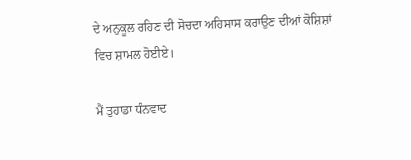ਦੇ ਅਨੁਕੂਲ ਰਹਿਣ ਦੀ ਸੋਚਦਾ ਅਹਿਸਾਸ ਕਰਾਉਣ ਦੀਆਂ ਕੋਸ਼ਿਸ਼ਾਂ ਵਿਚ ਸ਼ਾਮਲ ਹੋਈਏ।

ਮੈਂ ਤੁਹਾਡਾ ਧੰਨਵਾਦ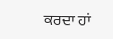ਕਰਦਾ ਹਾਂ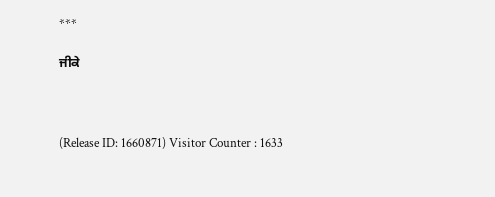***

ਜੀਕੇ



(Release ID: 1660871) Visitor Counter : 1633